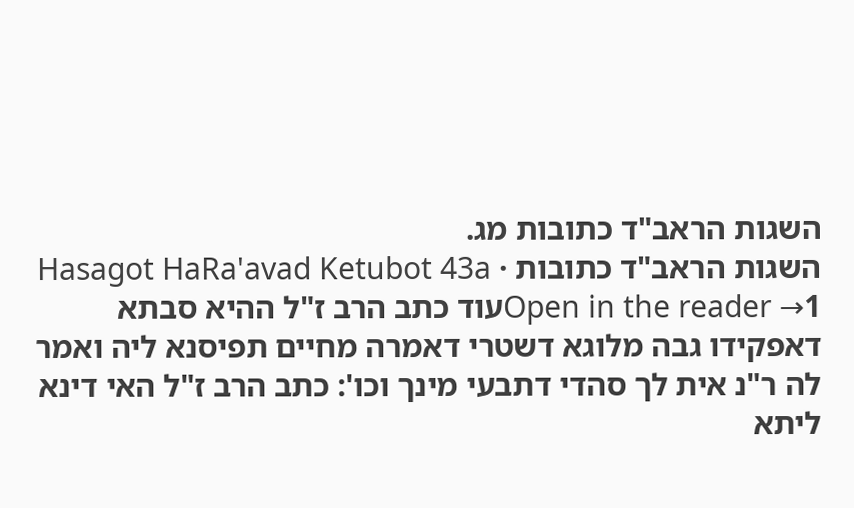השגות הראב"ד כתובות מג.
השגות הראב"ד כתובות · Hasagot HaRa'avad Ketubot 43a
Open in the reader →1עוד כתב הרב ז"ל ההיא סבתא דאפקידו גבה מלוגא דשטרי דאמרה מחיים תפיסנא ליה ואמר לה ר"נ אית לך סהדי דתבעי מינך וכו': כתב הרב ז"ל האי דינא ליתא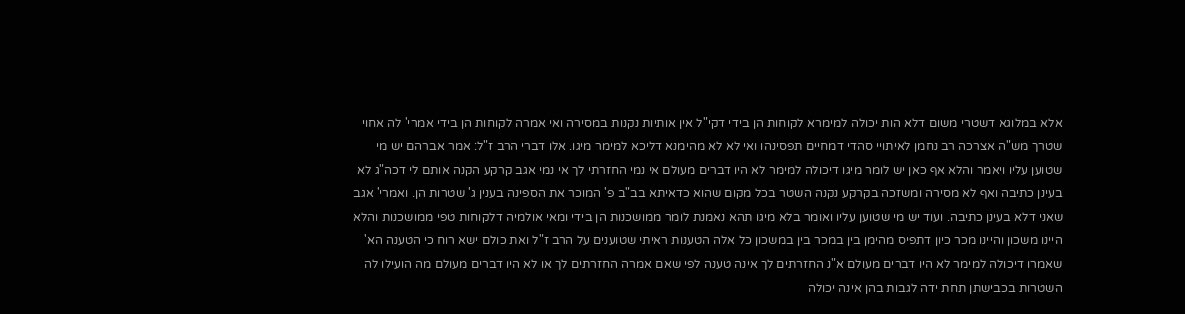אלא במלוגא דשטרי משום דלא הות יכולה למימרא לקוחות הן בידי דקי"ל אין אותיות נקנות במסירה ואי אמרה לקוחות הן בידי אמרי' לה אחוי שטרך מש"ה אצרכה רב נחמן לאיתויי סהדי דמחיים תפסינהו ואי לא לא מהימנא דליכא למימר מיגו. אלו דברי הרב ז"ל: אמר אברהם יש מי שטוען עליו ויאמר והלא אף כאן יש לומר מיגו דיכולה למימר לא היו דברים מעולם אי נמי החזרתי לך אי נמי אגב קרקע הקנה אותם לי דכה"ג לא בעינן כתיבה ואף לא מסירה ומשזכה בקרקע נקנה השטר בכל מקום שהוא כדאיתא בב"ב פ' המוכר את הספינה בענין ג' שטרות הן. ואמרי' אגב שאני דלא בעינן כתיבה. ועוד יש מי שטוען עליו ואומר בלא מיגו תהא נאמנת לומר ממושכנות הן בידי ומאי אולמיה דלקוחות טפי ממושכנות והלא היינו משכון והיינו מכר כיון דתפיס מהימן בין במכר בין במשכון כל אלה הטענות ראיתי שטוענים על הרב ז"ל ואת כולם ישא רוח כי הטענה הא' שאמרו דיכולה למימר לא היו דברים מעולם א"נ החזרתים לך אינה טענה לפי שאם אמרה החזרתים לך או לא היו דברים מעולם מה הועילו לה השטרות בכבישתן תחת ידה לגבות בהן אינה יכולה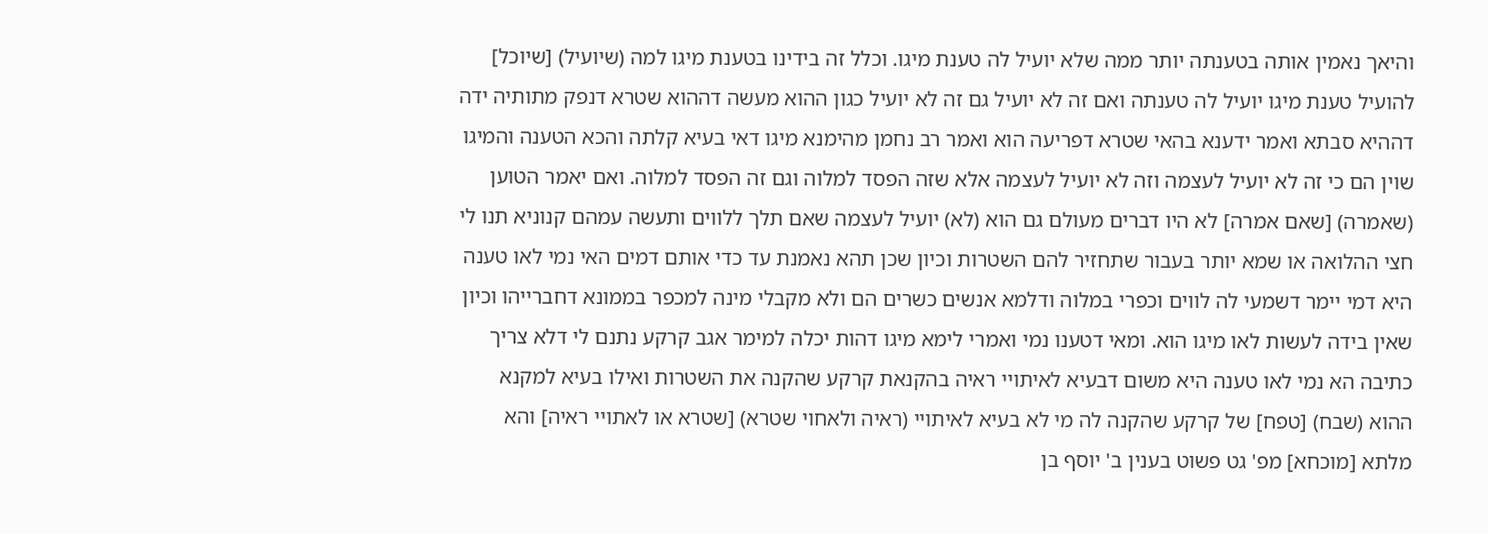והיאך נאמין אותה בטענתה יותר ממה שלא יועיל לה טענת מיגו. וכלל זה בידינו בטענת מיגו למה (שיועיל) [שיוכל] להועיל טענת מיגו יועיל לה טענתה ואם זה לא יועיל גם זה לא יועיל כגון ההוא מעשה דההוא שטרא דנפק מתותיה ידה דההיא סבתא ואמר ידענא בהאי שטרא דפריעה הוא ואמר רב נחמן מהימנא מיגו דאי בעיא קלתה והכא הטענה והמיגו שוין הם כי זה לא יועיל לעצמה וזה לא יועיל לעצמה אלא שזה הפסד למלוה וגם זה הפסד למלוה. ואם יאמר הטוען (שאמרה) [שאם אמרה] לא היו דברים מעולם גם הוא (לא) יועיל לעצמה שאם תלך ללווים ותעשה עמהם קנוניא תנו לי חצי ההלואה או שמא יותר בעבור שתחזיר להם השטרות וכיון שכן תהא נאמנת עד כדי אותם דמים האי נמי לאו טענה היא דמי יימר דשמעי לה לווים וכפרי במלוה ודלמא אנשים כשרים הם ולא מקבלי מינה למכפר בממונא דחברייהו וכיון שאין בידה לעשות לאו מיגו הוא. ומאי דטענו נמי ואמרי לימא מיגו דהות יכלה למימר אגב קרקע נתנם לי דלא צריך כתיבה הא נמי לאו טענה היא משום דבעיא לאיתויי ראיה בהקנאת קרקע שהקנה את השטרות ואילו בעיא למקנא ההוא (שבח) [טפח] של קרקע שהקנה לה מי לא בעיא לאיתויי (ראיה ולאחוי שטרא) [שטרא או לאתויי ראיה] והא מלתא [מוכחא] מפ' גט פשוט בענין ב' יוסף בן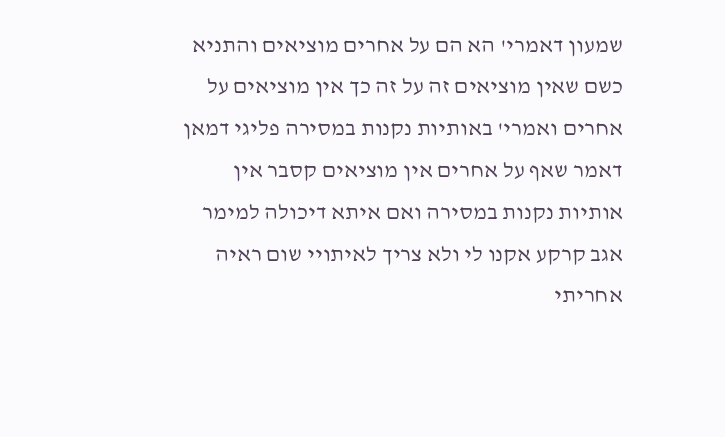שמעון דאמרי' הא הם על אחרים מוציאים והתניא כשם שאין מוציאים זה על זה כך אין מוציאים על אחרים ואמרי' באותיות נקנות במסירה פליגי דמאן דאמר שאף על אחרים אין מוציאים קסבר אין אותיות נקנות במסירה ואם איתא דיכולה למימר אגב קרקע אקנו לי ולא צריך לאיתויי שום ראיה אחריתי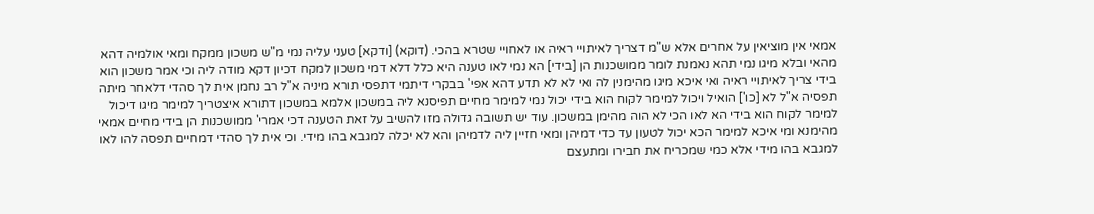אמאי אין מוציאין על אחרים אלא ש"מ דצריך לאיתויי ראיה או לאחויי שטרא בהכי. (דוקא) [ודקא] טעני עליה נמי מ"ש משכון ממקח ומאי אולמיה דהא מהאי ובלא מיגו נמי תהא נאמנת לומר ממושכנות הן [בידי] הא נמי לאו טענה היא כלל דלא דמי משכון למקח דכיון דקא מודה ליה וכי אמר משכון הוא בידי צריך לאיתויי ראיה ואי איכא מיגו מהימנין לה ואי לא לא תדע דהא אפי' בבקרי דיתמי דתפסי תורא מיניה א"ל רב נחמן אית לך סהדי דלאחר מיתה תפסיה א"ל לא [כו'] הואיל ויכול למימר לקוח הוא בידי יכול נמי למימר מחיים תפיסנא ליה במשכון אלמא במשכון דתורא איצטריך למימר מיגו דיכול למימר לקוח הוא בידי הא לאו הכי לא הוה מהימן במשכון. עוד יש תשובה גדולה מזו להשיב על זאת הטענה דכי אמרי' ממושכנות הן בידי מחיים אמאי מהימנא ומי איכא למימר הכא יכול לטעון עד כדי דמיהן ומאי חזיין ליה לדמיהן והא לא יכלה למגבא בהו מידי. וכי אית לך סהדי דמחיים תפסה להו לאו למגבא בהו מידי אלא כמי שמכריח את חבירו ומתעצם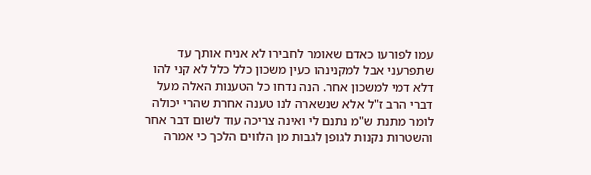עמו לפורעו כאדם שאומר לחבירו לא אניח אותך עד שתפרעני אבל למקנינהו כעין משכון כלל כלל לא קני להו דלא דמי למשכון אחר. הנה נדחו כל הטענות האלה מעל דברי הרב ז"ל אלא שנשארה לנו טענה אחרת שהרי יכולה לומר מתנת ש"מ נתנם לי ואינה צריכה עוד לשום דבר אחר והשטרות נקנות לגופן לגבות מן הלווים הלכך כי אמרה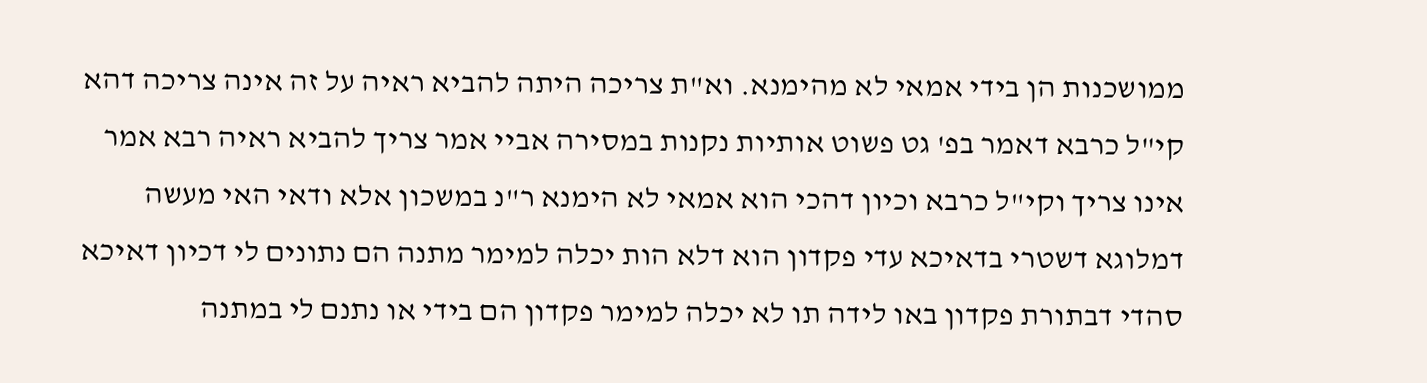ממושכנות הן בידי אמאי לא מהימנא. וא"ת צריכה היתה להביא ראיה על זה אינה צריכה דהא קי"ל כרבא דאמר בפ' גט פשוט אותיות נקנות במסירה אביי אמר צריך להביא ראיה רבא אמר אינו צריך וקי"ל כרבא וכיון דהכי הוא אמאי לא הימנא ר"נ במשכון אלא ודאי האי מעשה דמלוגא דשטרי בדאיכא עדי פקדון הוא דלא הות יכלה למימר מתנה הם נתונים לי דכיון דאיכא סהדי דבתורת פקדון באו לידה תו לא יכלה למימר פקדון הם בידי או נתנם לי במתנה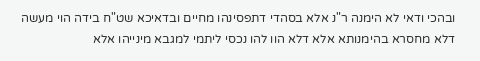ובהכי ודאי לא הימנה ר"נ אלא בסהדי דתפסינהו מחיים ובדאיכא שט"ח בידה הוי מעשה דלא מחסרא בהימנותא אלא דלא הוו להו נכסי ליתמי למגבא מינייהו אלא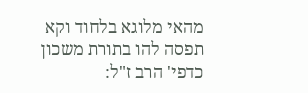מהאי מלוגא בלחוד וקא תפסה להו בתורת משכון כדפי' הרב ז"ל: